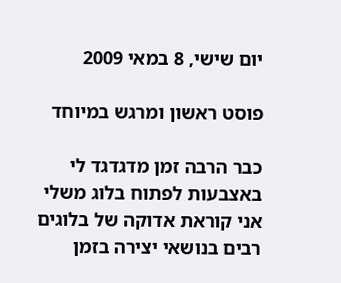יום שישי, 8 במאי 2009

פוסט ראשון ומרגש במיוחד

כבר הרבה זמן מדגדגד לי באצבעות לפתוח בלוג משלי
אני קוראת אדוקה של בלוגים רבים בנושאי יצירה בזמן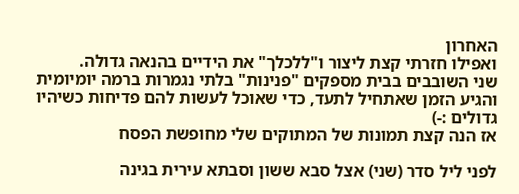האחרון
ואפילו חזרתי קצת ליצור ו"ללכלך" את הידיים בהנאה גדולה.
שני השובבים בבית מספקים "פנינות" בלתי נגמרות ברמה יומיומית
והגיע הזמן שאתחיל לתעד, כדי שאוכל לעשות להם פדיחות כשיהיו גדולים :-)
אז הנה קצת תמונות של המתוקים שלי מחופשת הפסח

לפני ליל סדר (שני) אצל סבא ששון וסבתא עירית בגינה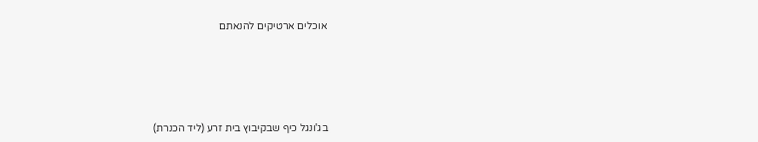אוכלים ארטיקים להנאתם





בג'ונגל כיף שבקיבוץ בית זרע (ליד הכנרת)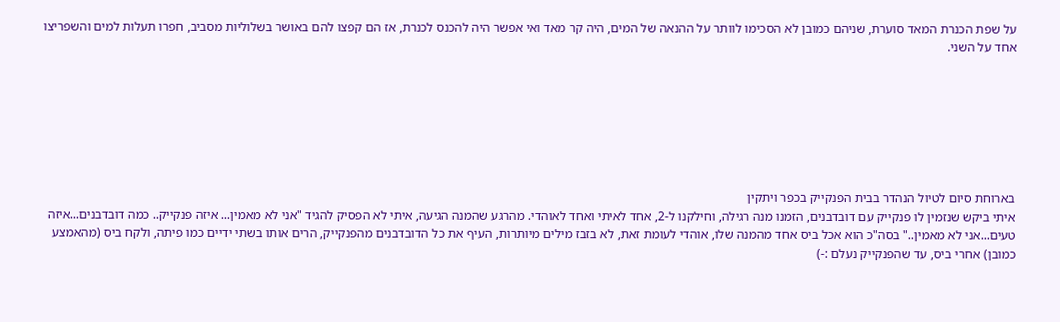על שפת הכנרת המאד סוערת, שניהם כמובן לא הסכימו לוותר על ההנאה של המים, היה קר מאד ואי אפשר היה להכנס לכנרת, אז הם קפצו להם באושר בשלוליות מסביב, חפרו תעלות למים והשפריצו אחד על השני.







בארוחת סיום לטיול הנהדר בבית הפנקייק בכפר ויתקין
איתי ביקש שנזמין לו פנקייק עם דובדבנים, הזמנו מנה רגילה, וחילקנו ל-2, אחד לאיתי ואחד לאוהדי. מהרגע שהמנה הגיעה, איתי לא הפסיק להגיד "אני לא מאמין... איזה פנקייק.. כמה דובדבנים...איזה טעים...אני לא מאמין.." בסה"כ הוא אכל ביס אחד מהמנה שלו, אוהדי לעומת זאת, לא בזבז מילים מיותרות, העיף את כל הדובדבנים מהפנקייק, הרים אותו בשתי ידיים כמו פיתה, ולקח ביס (מהאמצע כמובן) אחרי ביס, עד שהפנקייק נעלם :-)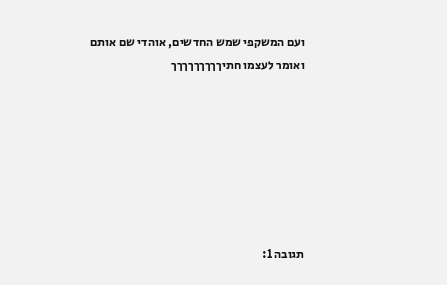ועם המשקפי שמש החדשים, אוהדי שם אותם ואומר לעצמו חתיךךךךךךךךך







תגובה 1: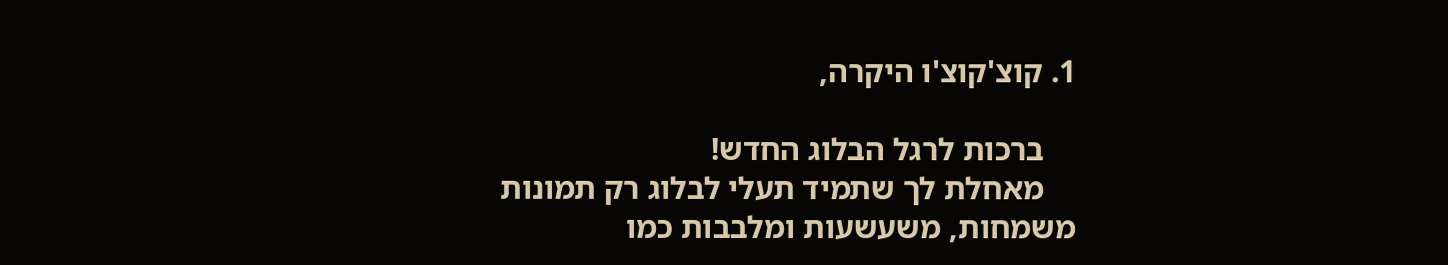1. קוצ'קוצ'ו היקרה,

    ברכות לרגל הבלוג החדש!
    מאחלת לך שתמיד תעלי לבלוג רק תמונות משמחות, משעשעות ומלבבות כמו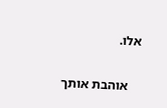אלו.

    אוהבת אותך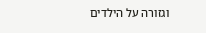וגזורה על הילדים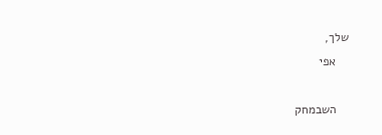שלך,
    אפי

    השבמחק